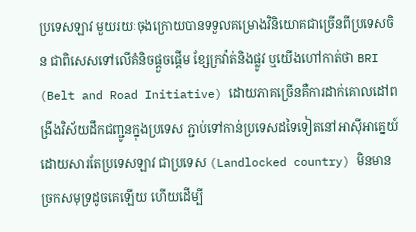ប្រទេសឡាវ មួយរយៈចុងក្រោយបានទទួលគម្រោងវិនិយោគជាច្រើនពីប្រទេសចិន ជាពិសេសទៅលើគំនិចផ្ដួចផ្ដើម ខ្សែក្រវ៉ាត់និងផ្លូវ ឬយើងហៅកាត់ថា BRI (Belt and Road Initiative) ដោយភាគច្រើនគឺការដាក់គោលដៅពង្រីងវិស័យដឹកជញ្ជូនក្នុងប្រទេស ភ្ជាប់ទៅកាន់ប្រទេសដទៃទៀតនៅអាស៊ីអាគ្នេយ៍ ដោយសារតែប្រទេសឡាវ ជាប្រទេស (Landlocked country) មិនមានច្រកសមុទ្រដូចគេឡើយ ហើយដើម្បី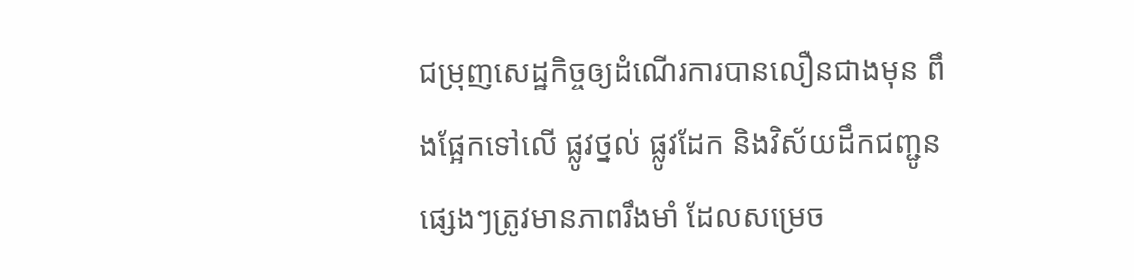ជម្រុញសេដ្ឋកិច្ចឲ្យដំណើរការបានលឿនជាងមុន ពឹងផ្អែកទៅលើ ផ្លូវថ្នល់ ផ្លូវដែក និងវិស័យដឹកជញ្ជូនផ្សេងៗត្រូវមានភាពរឹងមាំ ដែលសម្រេច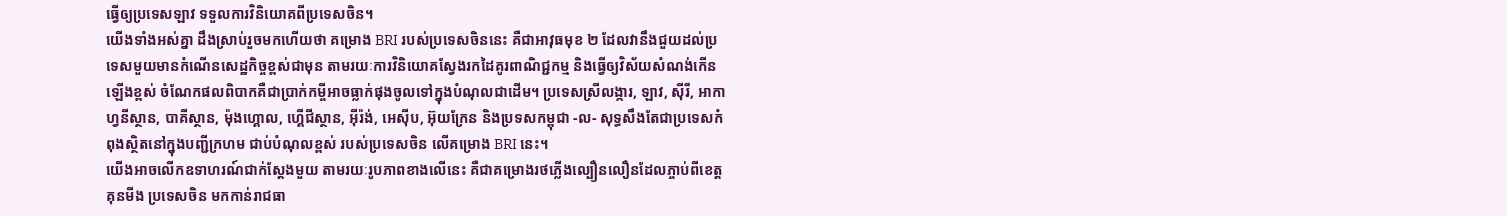ធ្វើឲ្យប្រទេសឡាវ ទទួលការវិនិយោគពីប្រទេសចិន។
យើងទាំងអស់គ្នា ដឹងស្រាប់រួចមកហើយថា គម្រោង BRI របស់ប្រទេសចិននេះ គឺជាអាវុធមុខ ២ ដែលវានឹងជួយដល់ប្រទេសមួយមានកំណើនសេដ្ឋកិច្ចខ្ពស់ជាមុន តាមរយៈការវិនិយោគស្វែងរកដៃគូរពាណិជ្ជកម្ម និងធ្វើឲ្យវិស័យសំណង់កើនឡើងខ្ពស់ ចំណែកផលពិបាកគឺជាប្រាក់កម្ចីអាចធ្លាក់ផុងចូលទៅក្នុងបំណុលជាដើម។ ប្រទេសស្រីលង្ការ, ឡាវ, ស៊ីរី, អាកាហ្វនីស្ថាន, បាគីស្ថាន, ម៉ុងហ្គោល, ហ្គើជីស្ថាន, អ៊ីរ៉ង់, អេស៊ីប, អ៊ុយក្រែន និងប្រទសកម្ពុជា -ល- សុទ្ធសឹងតែជាប្រទេសកំពុងស្ថិតនៅក្នុងបញ្ជីក្រហម ជាប់បំណុលខ្ពស់ របស់ប្រទេសចិន លើគម្រោង BRI នេះ។
យើងអាចលើកឧទាហរណ៍ជាក់ស្ដែងមួយ តាមរយៈរូបភាពខាងលើនេះ គឺជាគម្រោងរថភ្លើងល្បឿនលឿនដែលភ្ចាប់ពីខេត្តគុនមីង ប្រទេសចិន មកកាន់រាជធា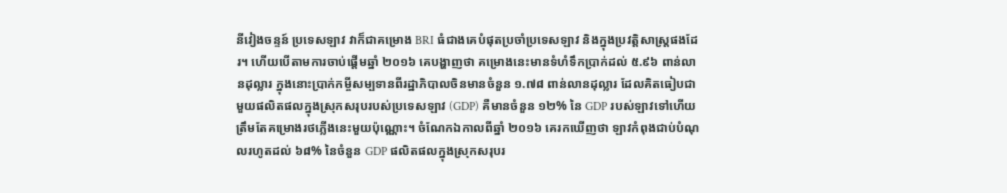នីវៀងចន្ទន៍ ប្រទេសឡាវ វាក៏ជាគម្រោង BRI ធំជាងគេបំផុតប្រចាំប្រទេសឡាវ និងក្នុងប្រវត្តិសាស្ត្រផងដែរ។ ហើយបើតាមការចាប់ផ្ដើមឆ្នាំ ២០១៦ គេបង្ហាញថា គម្រោងនេះមានទំហំទឹកប្រាក់ដល់ ៥.៩៦ ពាន់លានដុល្លារ ក្នុងនោះប្រាក់កម្ចីសម្បទានពីរដ្ឋាភិបាលចិនមានចំនួន ១.៧៨ ពាន់លានដុល្លារ ដែលគិតធៀបជាមួយផលិតផលក្នុងស្រុកសរុបរបស់ប្រទេសឡាវ (GDP) គឺមានចំនួន ១២% នៃ GDP របស់ឡាវទៅហើយ ត្រឹមតែគម្រោងរថភ្លើងនេះមួយប៉ុណ្ណោះ។ ចំណែកឯកាលពីឆ្នាំ ២០១៦ គេរកឃើញថា ឡាវកំពុងជាប់បំណុលរហូតដល់ ៦៨% នៃចំនួន GDP ផលិតផលក្នុងស្រុកសរុបរ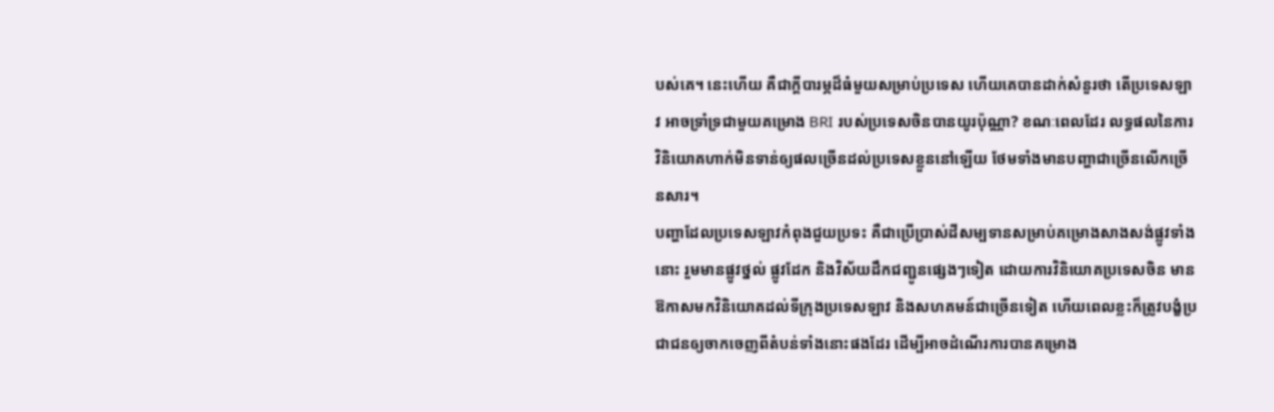បស់គេ។ នេះហើយ គឺជាក្ដីបារម្ភដ៏ធំមួយសម្រាប់ប្រទេស ហើយគេបានដាក់សំនួរថា តើប្រទេសឡាវ អាចទ្រាំទ្រជាមួយគម្រោង BRI របស់ប្រទេសចិនបានយូរប៉ុណ្ណា? ខណៈពេលដែរ លទ្ធផលនៃការវិនិយោគហាក់មិនទាន់ឲ្យផលច្រើនដល់ប្រទេសខ្លួននៅឡើយ ថែមទាំងមានបញ្ហាជាច្រើនលើកច្រើនសារ។
បញ្ហាដែលប្រទេសឡាវកំពុងជួយប្រទះ គឺជាប្រើប្រាស់ដីសម្បទានសម្រាប់គម្រោងសាងសង់ផ្លូវទាំងនោះ រួមមានផ្លូវថ្នល់ ផ្លូវដែក និងវិស័យដឹកជញ្ជូនផ្សេងៗទៀត ដោយការវិនិយោគប្រទេសចិន មានឱកាសមកវិនិយោគដល់ទីក្រុងប្រទេសឡាវ និងសហគមន៍ជាច្រើនទៀត ហើយពេលខ្លះក៏ត្រូវបង្ខំប្រជាជនឲ្យចាកចេញពីតំបន់ទាំងនោះផងដែរ ដើម្បីអាចដំណើរការបានគម្រោង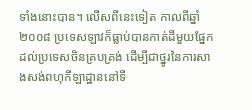ទាំងនោះបាន។ លើសពីនេះទៀត កាលពីឆ្នាំ ២០០៨ ប្រទេសឡាវក៏ធ្លាប់បានកាត់ដីមួយផ្នែកដល់ប្រទេសចិនគ្របគ្រង់ ដើម្បីជាថ្នូរនៃការសាងសង់ពហុកីឡាដ្ឋាននៅទី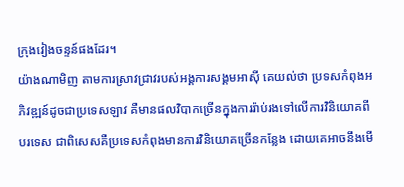ក្រុងវៀងចន្ទន៍ផងដែរ។
យ៉ាងណាមិញ តាមការស្រាវជ្រាវរបស់អង្គការសង្គមអាស៊ី គេយល់ថា ប្រទសកំពុងអភិវឌ្ឍន៍ដូចជាប្រទេសឡាវ គឺមានផលវិបាកច្រើនក្នុងការរ៉ាប់រងទៅលើការវិនិយោគពីបរទេស ជាពិសេសគឺប្រទេសកំពុងមានការវិនិយោគច្រើនកន្លែង ដោយគេអាចនឹងមើ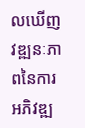លឃើញវឌ្ឍនៈភាពនៃការអភិវឌ្ឍ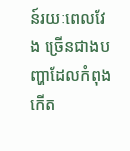ន៍រយៈពេលវែង ច្រើនជាងបញ្ហាដែលកំពុងកើត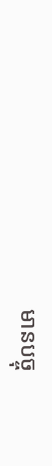មានបច្ចុ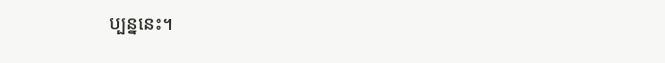ប្បន្ននេះ។